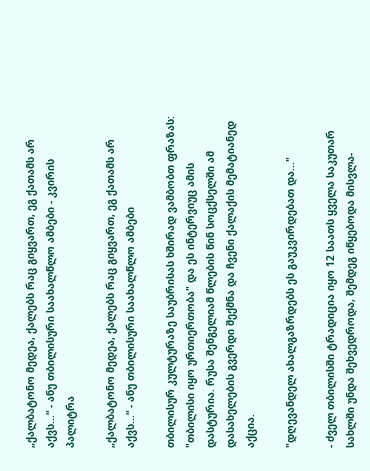„ქალბატონო მედეა, ქალებს რაც გიყვართ, ეგ ქათამს არ აქვს...“ - ანუ თბილისური საახალწლო ამბები - კვირის პალიტრა

„ქალბატონო მედეა, ქალებს რაც გიყვართ, ეგ ქათამს არ აქვს...“ - ანუ თბილისური საახალწლო ამბები

თბილისურ კულტურაზე საუბრისას ხშირად ვამბობთ ფრაზას: "თბილისი იყო ურთიერთობა" და ეს ინტერვიუც ამის დასტურია. რუსა შენგელიამ წლების წინ სოცქსელში ამ დასახელების გვერდი შექმნა და ჩვენი ქალაქის მემატიანედ აქცია.

"დღევანდელ ახალგაზრდებს ეს გაუკვირდებათ და..."

- ძველ თბილისში ტრადიცია იყო 12 საათს ყველა საკუთარ სახლში უნდა შეხვედროდა, შემდეგ იწყებოდა მისვლა-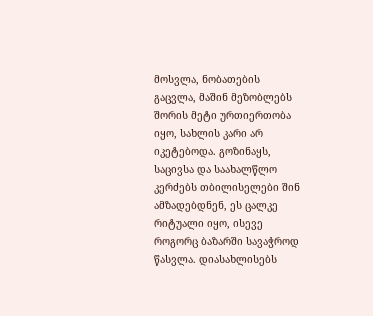მოსვლა, ნობათების გაცვლა, მაშინ მეზობლებს შორის მეტი ურთიერთობა იყო, სახლის კარი არ იკეტებოდა. გოზინაყს, საცივსა და საახალწლო კერძებს თბილისელები შინ ამზადებდნენ, ეს ცალკე რიტუალი იყო, ისევე როგორც ბაზარში სავაჭროდ წასვლა. დიასახლისებს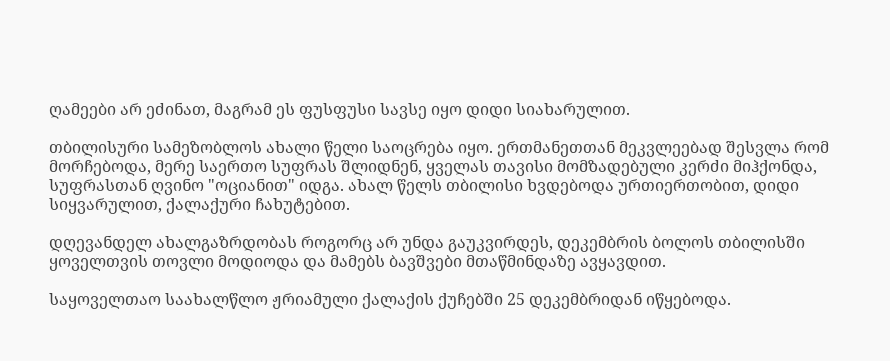ღამეები არ ეძინათ, მაგრამ ეს ფუსფუსი სავსე იყო დიდი სიახარულით.

თბილისური სამეზობლოს ახალი წელი საოცრება იყო. ერთმანეთთან მეკვლეებად შესვლა რომ მორჩებოდა, მერე საერთო სუფრას შლიდნენ, ყველას თავისი მომზადებული კერძი მიჰქონდა, სუფრასთან ღვინო "ოციანით" იდგა. ახალ წელს თბილისი ხვდებოდა ურთიერთობით, დიდი სიყვარულით, ქალაქური ჩახუტებით.

დღევანდელ ახალგაზრდობას როგორც არ უნდა გაუკვირდეს, დეკემბრის ბოლოს თბილისში ყოველთვის თოვლი მოდიოდა და მამებს ბავშვები მთაწმინდაზე ავყავდით.

საყოველთაო საახალწლო ჟრიამული ქალაქის ქუჩებში 25 დეკემბრიდან იწყებოდა.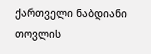ქართველი ნაბდიანი თოვლის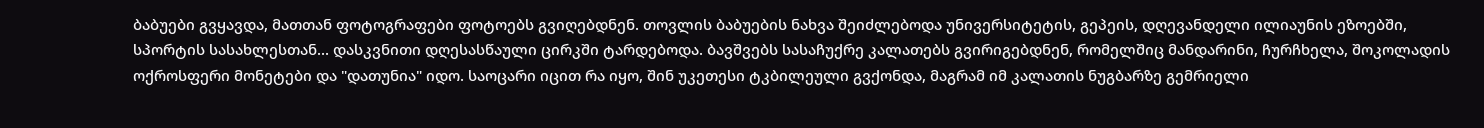ბაბუები გვყავდა, მათთან ფოტოგრაფები ფოტოებს გვიღებდნენ. თოვლის ბაბუების ნახვა შეიძლებოდა უნივერსიტეტის, გეპეის, დღევანდელი ილიაუნის ეზოებში, სპორტის სასახლესთან... დასკვნითი დღესასწაული ცირკში ტარდებოდა. ბავშვებს სასაჩუქრე კალათებს გვირიგებდნენ, რომელშიც მანდარინი, ჩურჩხელა, შოკოლადის ოქროსფერი მონეტები და "დათუნია" იდო. საოცარი იცით რა იყო, შინ უკეთესი ტკბილეული გვქონდა, მაგრამ იმ კალათის ნუგბარზე გემრიელი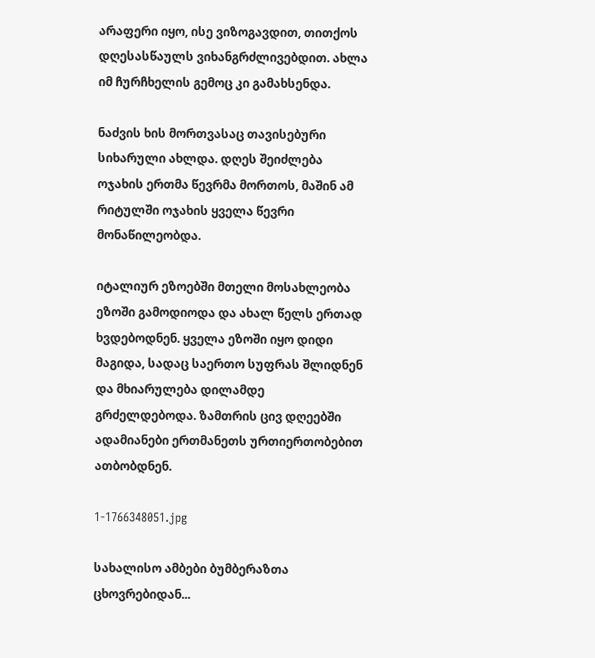არაფერი იყო, ისე ვიზოგავდით, თითქოს დღესასწაულს ვიხანგრძლივებდით. ახლა იმ ჩურჩხელის გემოც კი გამახსენდა.

ნაძვის ხის მორთვასაც თავისებური სიხარული ახლდა. დღეს შეიძლება ოჯახის ერთმა წევრმა მორთოს, მაშინ ამ რიტულში ოჯახის ყველა წევრი მონაწილეობდა.

იტალიურ ეზოებში მთელი მოსახლეობა ეზოში გამოდიოდა და ახალ წელს ერთად ხვდებოდნენ. ყველა ეზოში იყო დიდი მაგიდა, სადაც საერთო სუფრას შლიდნენ და მხიარულება დილამდე გრძელდებოდა. ზამთრის ცივ დღეებში ადამიანები ერთმანეთს ურთიერთობებით ათბობდნენ.

1-1766348051.jpg

სახალისო ამბები ბუმბერაზთა ცხოვრებიდან...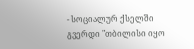- სოციალურ ქსელში გვერდი "თბილისი იყო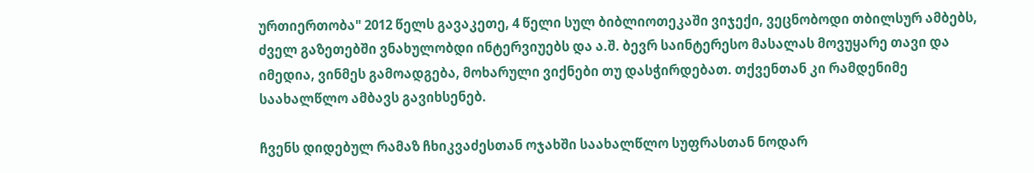ურთიერთობა" 2012 წელს გავაკეთე, 4 წელი სულ ბიბლიოთეკაში ვიჯექი, ვეცნობოდი თბილსურ ამბებს, ძველ გაზეთებში ვნახულობდი ინტერვიუებს და ა.შ. ბევრ საინტერესო მასალას მოვუყარე თავი და იმედია, ვინმეს გამოადგება, მოხარული ვიქნები თუ დასჭირდებათ. თქვენთან კი რამდენიმე საახალწლო ამბავს გავიხსენებ.

ჩვენს დიდებულ რამაზ ჩხიკვაძესთან ოჯახში საახალწლო სუფრასთან ნოდარ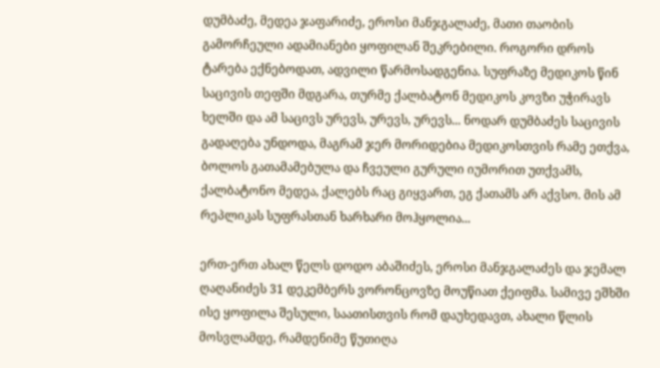დუმბაძე, მედეა ჯაფარიძე, ეროსი მანჯგალაძე, მათი თაობის გამორჩეული ადამიანები ყოფილან შეკრებილი. როგორი დროს ტარება ექნებოდათ, ადვილი წარმოსადგენია. სუფრაზე მედიკოს წინ საცივის თეფში მდგარა, თურმე ქალბატონ მედიკოს კოვზი უჭირავს ხელში და ამ საცივს ურევს, ურევს, ურევს... ნოდარ დუმბაძეს საცივის გადაღება უნდოდა, მაგრამ ჯერ მორიდებია მედიკოსთვის რამე ეთქვა, ბოლოს გათამამებულა და ჩვეული გურული იუმორით უთქვამს, ქალბატონო მედეა, ქალებს რაც გიყვართ, ეგ ქათამს არ აქვსო. მის ამ რეპლიკას სუფრასთან ხარხარი მოჰყოლია...

ერთ-ერთ ახალ წელს დოდო აბაშიძეს, ეროსი მანჯგალაძეს და ჯემალ ღაღანიძეს 31 დეკემბერს ვორონცოვზე მოუწიათ ქეიფმა. სამივე ეშხში ისე ყოფილა შესული, საათისთვის რომ დაუხედავთ, ახალი წლის მოსვლამდე, რამდენიმე წუთიღა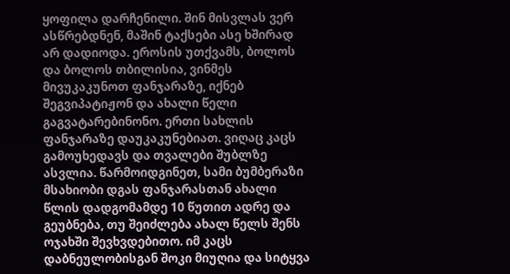ყოფილა დარჩენილი. შინ მისვლას ვერ ასწრებდნენ, მაშინ ტაქსები ასე ხშირად არ დადიოდა. ეროსის უთქვამს, ბოლოს და ბოლოს თბილისია, ვინმეს მივუკაკუნოთ ფანჯარაზე, იქნებ შეგვიპატიჟონ და ახალი წელი გაგვატარებინონო. ერთი სახლის ფანჯარაზე დაუკაკუნებიათ. ვიღაც კაცს გამოუხედავს და თვალები შუბლზე ასვლია. წარმოიდგინეთ, სამი ბუმბერაზი მსახიობი დგას ფანჯარასთან ახალი წლის დადგომამდე 10 წუთით ადრე და გეუბნება, თუ შეიძლება ახალ წელს შენს ოჯახში შევხვდებითო. იმ კაცს დაბნეულობისგან შოკი მიუღია და სიტყვა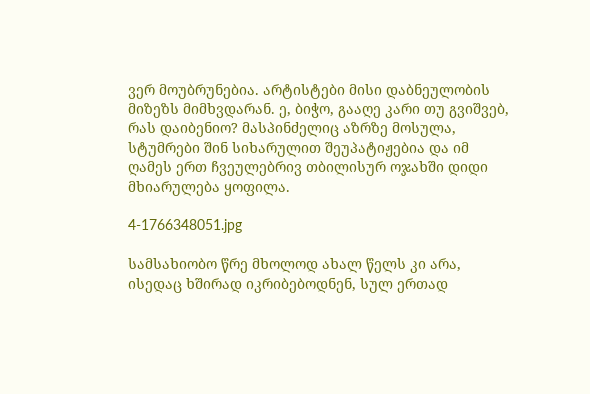ვერ მოუბრუნებია. არტისტები მისი დაბნეულობის მიზეზს მიმხვდარან. ე, ბიჭო, გააღე კარი თუ გვიშვებ, რას დაიბენიო? მასპინძელიც აზრზე მოსულა, სტუმრები შინ სიხარულით შეუპატიჟებია და იმ ღამეს ერთ ჩვეულებრივ თბილისურ ოჯახში დიდი მხიარულება ყოფილა.

4-1766348051.jpg

სამსახიობო წრე მხოლოდ ახალ წელს კი არა, ისედაც ხშირად იკრიბებოდნენ, სულ ერთად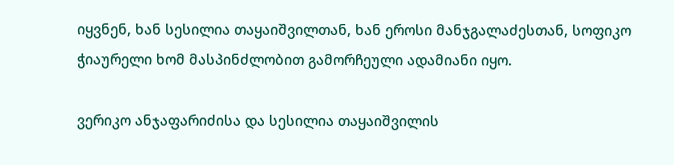იყვნენ, ხან სესილია თაყაიშვილთან, ხან ეროსი მანჯგალაძესთან, სოფიკო ჭიაურელი ხომ მასპინძლობით გამორჩეული ადამიანი იყო.

ვერიკო ანჯაფარიძისა და სესილია თაყაიშვილის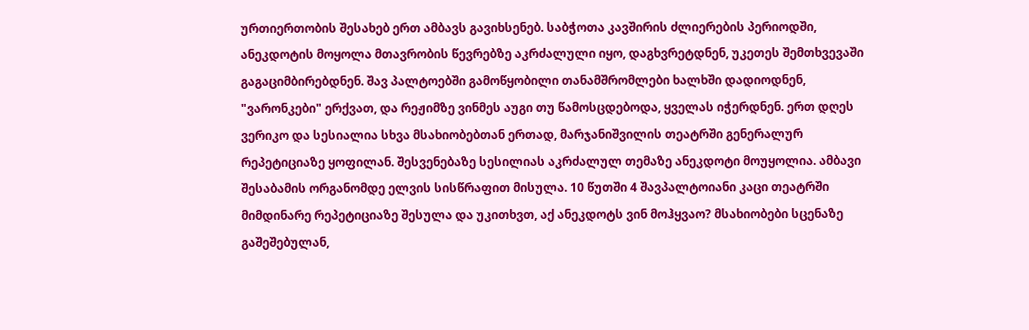ურთიერთობის შესახებ ერთ ამბავს გავიხსენებ. საბჭოთა კავშირის ძლიერების პერიოდში, ანეკდოტის მოყოლა მთავრობის წევრებზე აკრძალული იყო, დაგხვრეტდნენ, უკეთეს შემთხვევაში გაგაციმბირებდნენ. შავ პალტოებში გამოწყობილი თანამშრომლები ხალხში დადიოდნენ, "ვარონკები" ერქვათ, და რეჟიმზე ვინმეს აუგი თუ წამოსცდებოდა, ყველას იჭერდნენ. ერთ დღეს ვერიკო და სესიალია სხვა მსახიობებთან ერთად, მარჯანიშვილის თეატრში გენერალურ რეპეტიციაზე ყოფილან. შესვენებაზე სესილიას აკრძალულ თემაზე ანეკდოტი მოუყოლია. ამბავი შესაბამის ორგანომდე ელვის სისწრაფით მისულა. 10 წუთში 4 შავპალტოიანი კაცი თეატრში მიმდინარე რეპეტიციაზე შესულა და უკითხვთ, აქ ანეკდოტს ვინ მოჰყვაო? მსახიობები სცენაზე გაშეშებულან,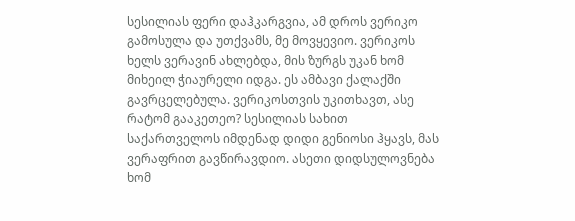სესილიას ფერი დაჰკარგვია, ამ დროს ვერიკო გამოსულა და უთქვამს, მე მოვყევიო. ვერიკოს ხელს ვერავინ ახლებდა, მის ზურგს უკან ხომ მიხეილ ჭიაურელი იდგა. ეს ამბავი ქალაქში გავრცელებულა. ვერიკოსთვის უკითხავთ, ასე რატომ გააკეთეო? სესილიას სახით საქართველოს იმდენად დიდი გენიოსი ჰყავს, მას ვერაფრით გავწირავდიო. ასეთი დიდსულოვნება ხომ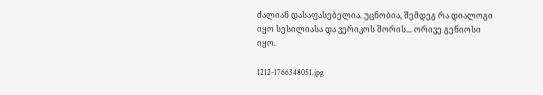ძალიან დასაფასებელია. უცნობია, შემდეგ რა დიალოგი იყო სესილიასა და ვერიკოს შორის... ორივე გენიოსი იყო.

1212-1766348051.jpg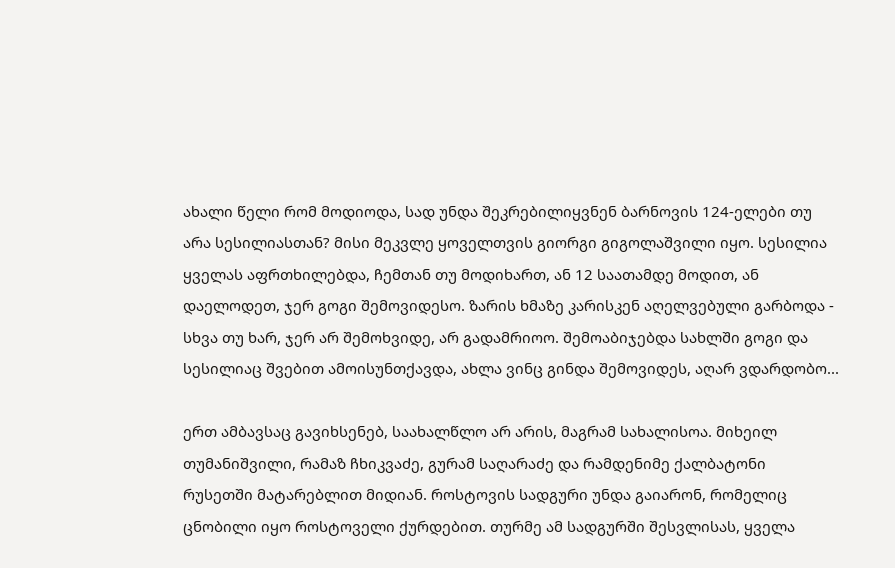ახალი წელი რომ მოდიოდა, სად უნდა შეკრებილიყვნენ ბარნოვის 124-ელები თუ არა სესილიასთან? მისი მეკვლე ყოველთვის გიორგი გიგოლაშვილი იყო. სესილია ყველას აფრთხილებდა, ჩემთან თუ მოდიხართ, ან 12 საათამდე მოდით, ან დაელოდეთ, ჯერ გოგი შემოვიდესო. ზარის ხმაზე კარისკენ აღელვებული გარბოდა - სხვა თუ ხარ, ჯერ არ შემოხვიდე, არ გადამრიოო. შემოაბიჯებდა სახლში გოგი და სესილიაც შვებით ამოისუნთქავდა, ახლა ვინც გინდა შემოვიდეს, აღარ ვდარდობო...

ერთ ამბავსაც გავიხსენებ, საახალწლო არ არის, მაგრამ სახალისოა. მიხეილ თუმანიშვილი, რამაზ ჩხიკვაძე, გურამ საღარაძე და რამდენიმე ქალბატონი რუსეთში მატარებლით მიდიან. როსტოვის სადგური უნდა გაიარონ, რომელიც ცნობილი იყო როსტოველი ქურდებით. თურმე ამ სადგურში შესვლისას, ყველა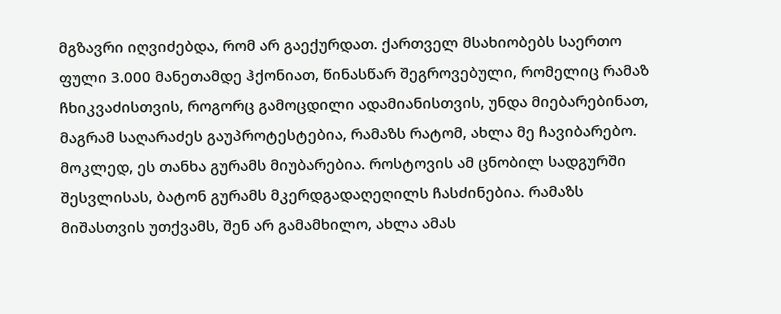მგზავრი იღვიძებდა, რომ არ გაექურდათ. ქართველ მსახიობებს საერთო ფული 3.000 მანეთამდე ჰქონიათ, წინასწარ შეგროვებული, რომელიც რამაზ ჩხიკვაძისთვის, როგორც გამოცდილი ადამიანისთვის, უნდა მიებარებინათ, მაგრამ საღარაძეს გაუპროტესტებია, რამაზს რატომ, ახლა მე ჩავიბარებო. მოკლედ, ეს თანხა გურამს მიუბარებია. როსტოვის ამ ცნობილ სადგურში შესვლისას, ბატონ გურამს მკერდგადაღეღილს ჩასძინებია. რამაზს მიშასთვის უთქვამს, შენ არ გამამხილო, ახლა ამას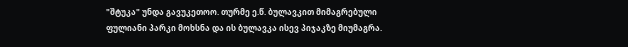"შტუკა" უნდა გავუკეთოო. თურმე ე.წ. ბულავკით მიმაგრებული ფულიანი პარკი მოხსნა და ის ბულავკა ისევ პიჯაკზე მიუმაგრა.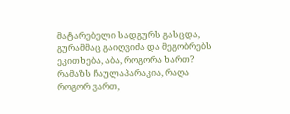მატარებელი სადგურს გასცდა, გურამმაც გაიღვიძა და მეგობრებს ეკითხება, აბა, როგორა ხართ? რამაზს ჩაულაპარაკია, რაღა როგორ ვართ,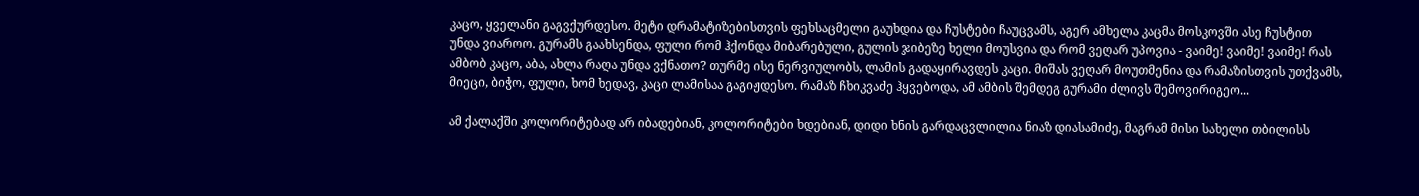კაცო, ყველანი გაგვქურდესო. მეტი დრამატიზებისთვის ფეხსაცმელი გაუხდია და ჩუსტები ჩაუცვამს, აგერ ამხელა კაცმა მოსკოვში ასე ჩუსტით უნდა ვიაროო. გურამს გაახსენდა, ფული რომ ჰქონდა მიბარებული, გულის ჯიბეზე ხელი მოუსვია და რომ ვეღარ უპოვია - ვაიმე! ვაიმე! ვაიმე! რას ამბობ კაცო, აბა, ახლა რაღა უნდა ვქნათო? თურმე ისე ნერვიულობს, ლამის გადაყირავდეს კაცი. მიშას ვეღარ მოუთმენია და რამაზისთვის უთქვამს, მიეცი, ბიჭო, ფული, ხომ ხედავ, კაცი ლამისაა გაგიჟდესო. რამაზ ჩხიკვაძე ჰყვებოდა, ამ ამბის შემდეგ გურამი ძლივს შემოვირიგეო...

ამ ქალაქში კოლორიტებად არ იბადებიან, კოლორიტები ხდებიან, დიდი ხნის გარდაცვლილია ნიაზ დიასამიძე, მაგრამ მისი სახელი თბილისს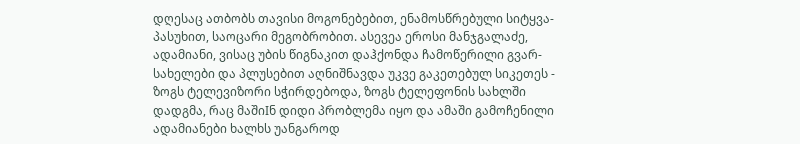დღესაც ათბობს თავისი მოგონებებით, ენამოსწრებული სიტყვა-პასუხით, საოცარი მეგობრობით. ასევეა ეროსი მანჯგალაძე, ადამიანი, ვისაც უბის წიგნაკით დაჰქონდა ჩამოწერილი გვარ-სახელები და პლუსებით აღნიშნავდა უკვე გაკეთებულ სიკეთეს - ზოგს ტელევიზორი სჭირდებოდა, ზოგს ტელეფონის სახლში დადგმა, რაც მაშიIნ დიდი პრობლემა იყო და ამაში გამოჩენილი ადამიანები ხალხს უანგაროდ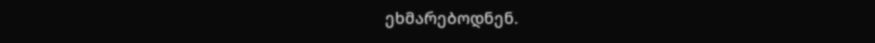ეხმარებოდნენ.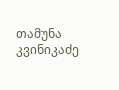თამუნა კვინიკაძე